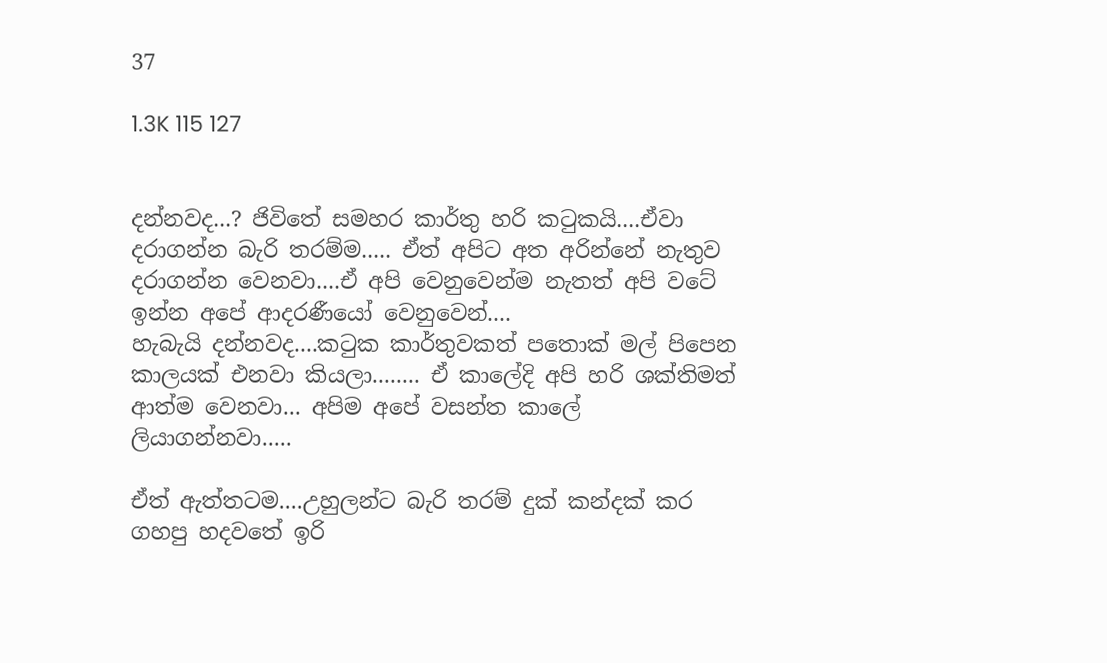37

1.3K 115 127


දන්නවද...? ජිවිතේ සමහර කාර්තු හ‍රි කටුකයි....ඒවා දරාගන්න බැරි තරම්ම..... ඒත් අපිට අත අරින්නේ නැතුව දරාගන්න වෙනවා....ඒ අපි වෙනුවෙන්ම නැතත් අපි වටේ ඉන්න අපේ ආදරණීයෝ වෙනුවෙන්....
හැබැයි දන්නවද....කටුක කාර්තුවකත් පතොක් මල් පිපෙන කාලයක් එනවා කියලා........ ඒ කාලේදි අපි හරි ශක්තිමත් ආත්ම වෙනවා... අපිම අපේ වසන්ත කාලේ ලියාගන්නවා.....

ඒත් ඇත්තටම....උහුලන්ට බැරි තරම් දුක් කන්දක් කර ගහපු හදවතේ ඉරි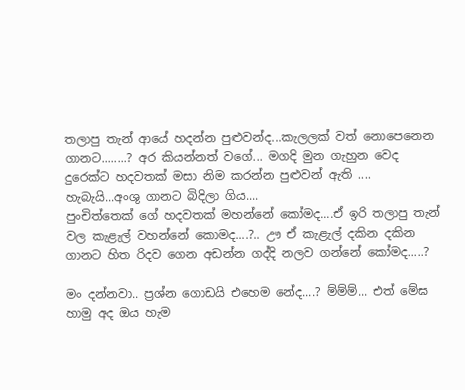තලාපු තැන් ආයේ හදන්න පුළුවන්ද...කැලලක්‌ වත් නොපෙනෙන ගානට........? අර කියන්නත් වගේ... මගදි මුන ගැහුන වෙද දුරෙක්ට හදවතක්‌ මසා නිම කරන්න පුළුවන් ඇති .... හැබැයි...අංශු ගානට බිදිලා ගිය....
පුංචිත්තෙක්‌ ගේ හදවතක්‌ මහන්නේ කෝමද....ඒ ඉරි තලාපු තැන් වල කැළැල් වහන්නේ කොමද....?.. ඌ ඒ කැළැල් දකින දකින ගානට හිත රිදව ගෙන අඩන්න ගද්දි නලව ගන්නේ කෝමද.....?

මං දන්නවා.. ප්‍රශ්න ගොඩයි එහෙම නේද....? ම්ම්ම්... එත් මේඝ හාමු අද ඔය හැම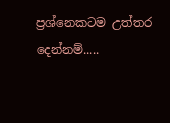ප්‍රශ්නෙකටම උත්තර දෙන්නම්.....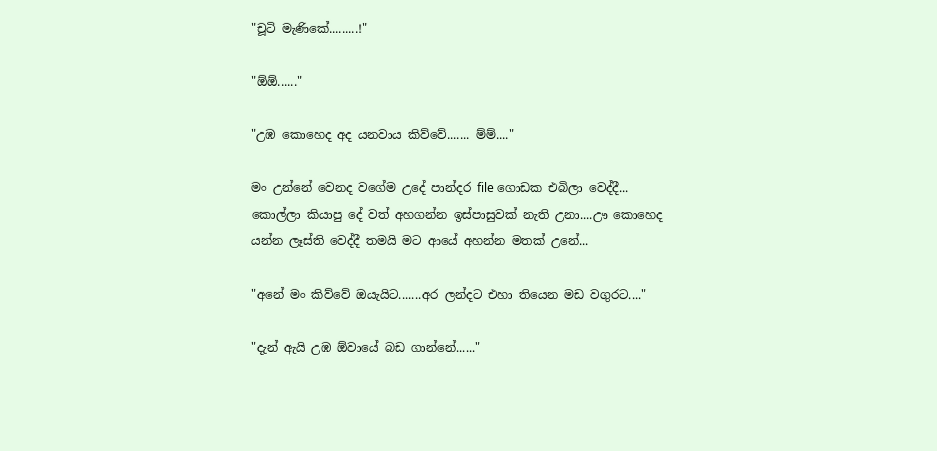"චූටි මැණිකේ.........!"

"ඕඕ......"

"උඹ කොහෙද අද යනවාය කිව්වේ....... ම්ම්...."

මං උන්නේ වෙනද වගේම උදේ පාන්දර file ගොඩක එබිලා වෙද්දී... කොල්ලා කියාපු දේ වත් අහගන්න ඉස්පාසුවක් නැති උනා....ඌ කොහෙද යන්න ලෑස්ති වෙද්දී තමයි මට ආයේ අහන්න මතක් උනේ...

"අනේ මං කිව්වේ ඔයැයිට.......අර ලන්දට එහා තියෙන මඩ වගුරට...."

"දැන් ඇයි උඹ ඕවායේ බඩ ගාන්නේ......"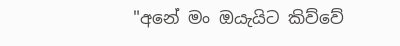"අනේ මං ඔයැයිට කිව්වේ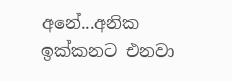අනේ...අනික ඉක්කනට එනවා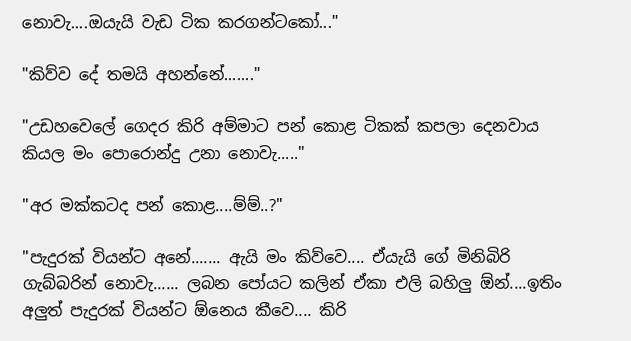නොවැ....ඔයැයි වැඩ ටික කරගන්ටකෝ..."

"කිව්ව‍ දේ තමයි අහන්නේ......."

"උඩහවෙලේ ගෙදර කිරි අම්මාට පන් කොළ ටිකක් කපලා දෙනවාය කියල මං පොරොන්දු උනා නොවැ....."

"අර මක්කටද පන් කොළ....ම්ම්..?"

"පැදුරක් වියන්ට අනේ....... ඇයි මං කිව්වෙ.... ඒයැයි ගේ මිනිබිරි ගැබ්බරින් නොවැ...... ලබන පෝයට කලින් ඒකා එලි බහිලු ඕන්....ඉතිං අලුත් පැදුරක්‌ වියන්ට ඕනෙය කීවෙ.... කිරි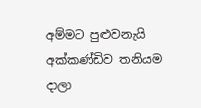අම්මට පුළුවනැයි අක්කණ්ඩිව තනියම දාලා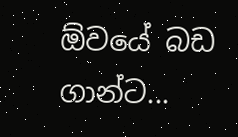ඕවයේ බඩ ගාන්ට...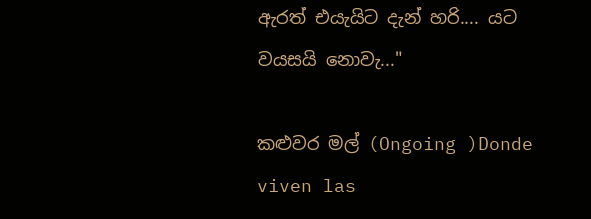ඇරත් එයැයිට දැන් හරි.... යට වයසයි නොවැ..."

කළුවර මල් (Ongoing )Donde viven las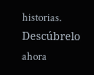historias. Descúbrelo ahora